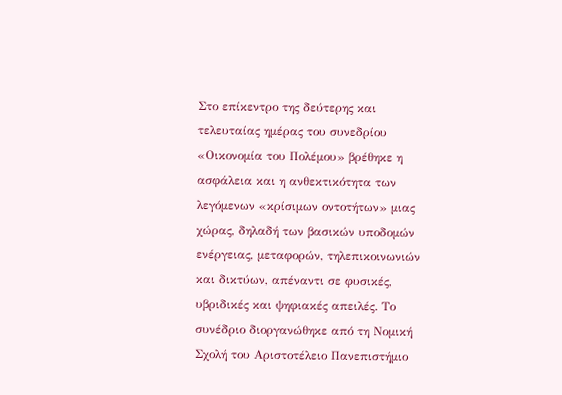Στο επίκεντρο της δεύτερης και τελευταίας ημέρας του συνεδρίου «Οικονομία του Πολέμου» βρέθηκε η ασφάλεια και η ανθεκτικότητα των λεγόμενων «κρίσιμων οντοτήτων» μιας χώρας, δηλαδή των βασικών υποδομών ενέργειας, μεταφορών, τηλεπικοινωνιών και δικτύων, απέναντι σε φυσικές, υβριδικές και ψηφιακές απειλές. Το συνέδριο διοργανώθηκε από τη Νομική Σχολή του Αριστοτέλειο Πανεπιστήμιο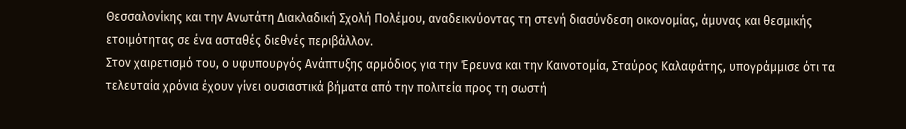Θεσσαλονίκης και την Ανωτάτη Διακλαδική Σχολή Πολέμου, αναδεικνύοντας τη στενή διασύνδεση οικονομίας, άμυνας και θεσμικής ετοιμότητας σε ένα ασταθές διεθνές περιβάλλον.
Στον χαιρετισμό του, ο υφυπουργός Ανάπτυξης αρμόδιος για την Έρευνα και την Καινοτομία, Σταύρος Καλαφάτης, υπογράμμισε ότι τα τελευταία χρόνια έχουν γίνει ουσιαστικά βήματα από την πολιτεία προς τη σωστή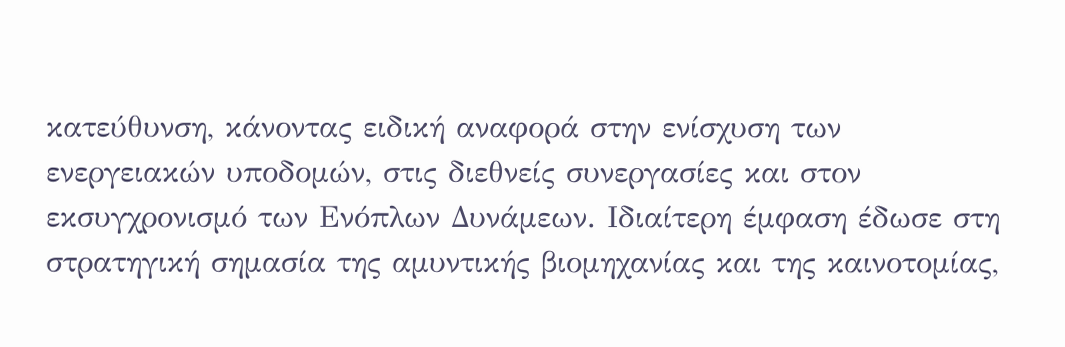κατεύθυνση, κάνοντας ειδική αναφορά στην ενίσχυση των ενεργειακών υποδομών, στις διεθνείς συνεργασίες και στον εκσυγχρονισμό των Ενόπλων Δυνάμεων. Ιδιαίτερη έμφαση έδωσε στη στρατηγική σημασία της αμυντικής βιομηχανίας και της καινοτομίας,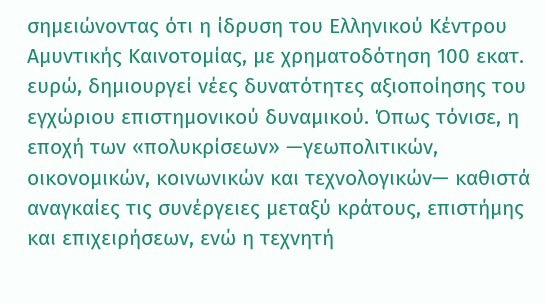σημειώνοντας ότι η ίδρυση του Ελληνικού Κέντρου Αμυντικής Καινοτομίας, με χρηματοδότηση 100 εκατ. ευρώ, δημιουργεί νέες δυνατότητες αξιοποίησης του εγχώριου επιστημονικού δυναμικού. Όπως τόνισε, η εποχή των «πολυκρίσεων» —γεωπολιτικών, οικονομικών, κοινωνικών και τεχνολογικών— καθιστά αναγκαίες τις συνέργειες μεταξύ κράτους, επιστήμης και επιχειρήσεων, ενώ η τεχνητή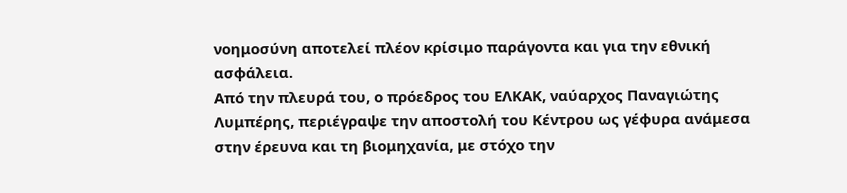νοημοσύνη αποτελεί πλέον κρίσιμο παράγοντα και για την εθνική ασφάλεια.
Από την πλευρά του, ο πρόεδρος του ΕΛΚΑΚ, ναύαρχος Παναγιώτης Λυμπέρης, περιέγραψε την αποστολή του Κέντρου ως γέφυρα ανάμεσα στην έρευνα και τη βιομηχανία, με στόχο την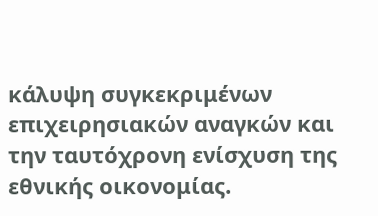κάλυψη συγκεκριμένων επιχειρησιακών αναγκών και την ταυτόχρονη ενίσχυση της εθνικής οικονομίας.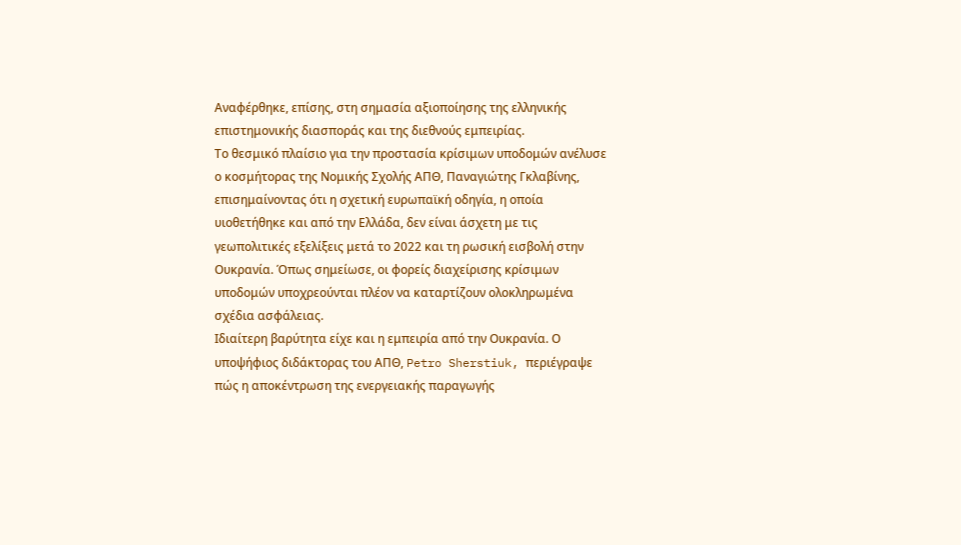Αναφέρθηκε, επίσης, στη σημασία αξιοποίησης της ελληνικής επιστημονικής διασποράς και της διεθνούς εμπειρίας.
Το θεσμικό πλαίσιο για την προστασία κρίσιμων υποδομών ανέλυσε ο κοσμήτορας της Νομικής Σχολής ΑΠΘ, Παναγιώτης Γκλαβίνης, επισημαίνοντας ότι η σχετική ευρωπαϊκή οδηγία, η οποία υιοθετήθηκε και από την Ελλάδα, δεν είναι άσχετη με τις γεωπολιτικές εξελίξεις μετά το 2022 και τη ρωσική εισβολή στην Ουκρανία. Όπως σημείωσε, οι φορείς διαχείρισης κρίσιμων υποδομών υποχρεούνται πλέον να καταρτίζουν ολοκληρωμένα σχέδια ασφάλειας.
Ιδιαίτερη βαρύτητα είχε και η εμπειρία από την Ουκρανία. Ο υποψήφιος διδάκτορας του ΑΠΘ, Petro Sherstiuk, περιέγραψε πώς η αποκέντρωση της ενεργειακής παραγωγής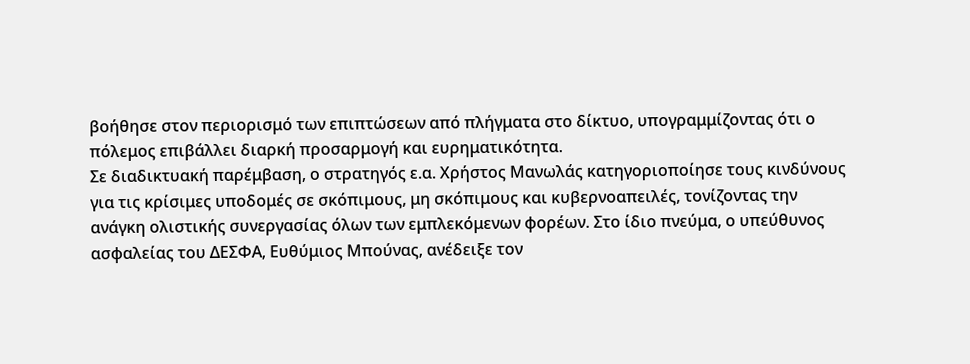βοήθησε στον περιορισμό των επιπτώσεων από πλήγματα στο δίκτυο, υπογραμμίζοντας ότι ο πόλεμος επιβάλλει διαρκή προσαρμογή και ευρηματικότητα.
Σε διαδικτυακή παρέμβαση, ο στρατηγός ε.α. Χρήστος Μανωλάς κατηγοριοποίησε τους κινδύνους για τις κρίσιμες υποδομές σε σκόπιμους, μη σκόπιμους και κυβερνοαπειλές, τονίζοντας την ανάγκη ολιστικής συνεργασίας όλων των εμπλεκόμενων φορέων. Στο ίδιο πνεύμα, ο υπεύθυνος ασφαλείας του ΔΕΣΦΑ, Ευθύμιος Μπούνας, ανέδειξε τον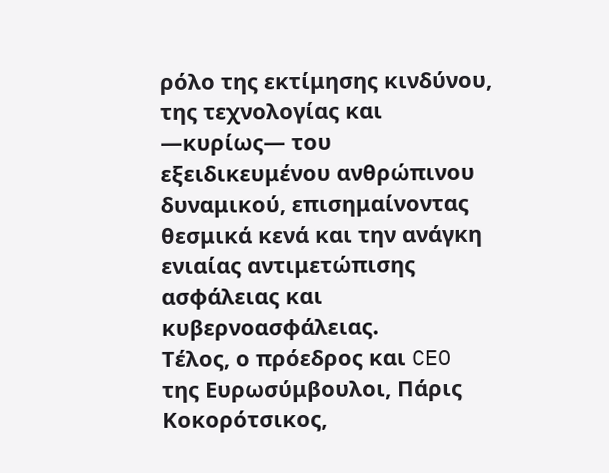ρόλο της εκτίμησης κινδύνου, της τεχνολογίας και —κυρίως— του εξειδικευμένου ανθρώπινου δυναμικού, επισημαίνοντας θεσμικά κενά και την ανάγκη ενιαίας αντιμετώπισης ασφάλειας και κυβερνοασφάλειας.
Τέλος, ο πρόεδρος και CEO της Ευρωσύμβουλοι, Πάρις Κοκορότσικος,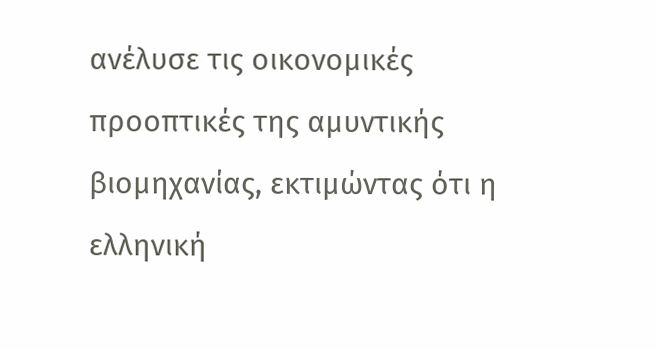ανέλυσε τις οικονομικές προοπτικές της αμυντικής βιομηχανίας, εκτιμώντας ότι η ελληνική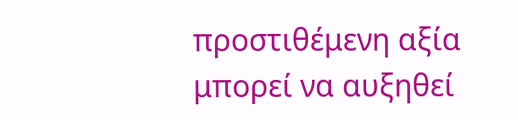προστιθέμενη αξία μπορεί να αυξηθεί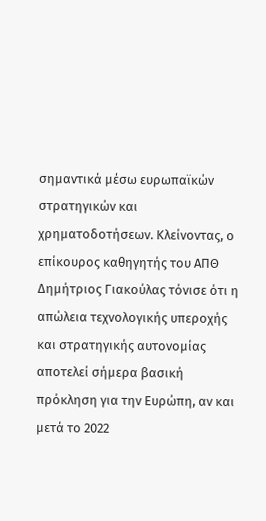σημαντικά μέσω ευρωπαϊκών στρατηγικών και χρηματοδοτήσεων. Κλείνοντας, ο επίκουρος καθηγητής του ΑΠΘ Δημήτριος Γιακούλας τόνισε ότι η απώλεια τεχνολογικής υπεροχής και στρατηγικής αυτονομίας αποτελεί σήμερα βασική πρόκληση για την Ευρώπη, αν και μετά το 2022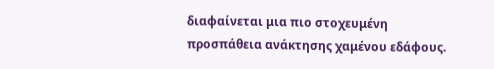διαφαίνεται μια πιο στοχευμένη προσπάθεια ανάκτησης χαμένου εδάφους.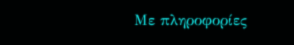Με πληροφορίες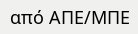από ΑΠΕ/ΜΠΕ